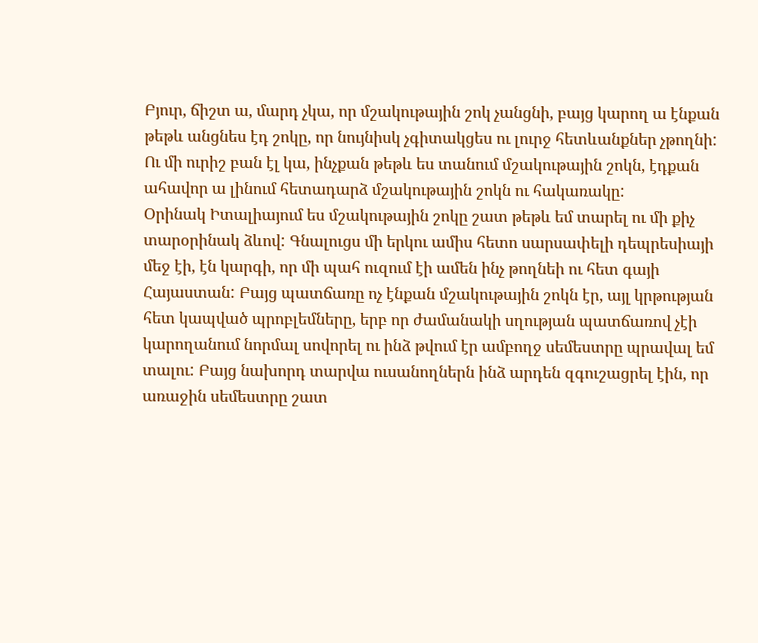Բյուր, ճիշտ ա, մարդ չկա, որ մշակութային շոկ չանցնի, բայց կարող ա էնքան թեթև անցնես էդ շոկը, որ նույնիսկ չգիտակցես ու լուրջ հետևանքներ չթողնի: Ու մի ուրիշ բան էլ կա, ինչքան թեթև ես տանում մշակութային շոկն, էդքան ահավոր ա լինում հետադարձ մշակութային շոկն ու հակառակը:
Օրինակ Իտալիայում ես մշակութային շոկը շատ թեթև եմ տարել ու մի քիչ տարօրինակ ձևով: Գնալուցս մի երկու ամիս հետո սարսափելի դեպրեսիայի մեջ էի, էն կարգի, որ մի պահ ուզում էի ամեն ինչ թողնեի ու հետ գայի Հայաստան: Բայց պատճառը ոչ էնքան մշակութային շոկն էր, այլ կրթության հետ կապված պրոբլեմները, երբ որ ժամանակի սղության պատճառով չէի կարողանում նորմալ սովորել ու ինձ թվում էր ամբողջ սեմեստրը պրավալ եմ տալու: Բայց նախորդ տարվա ուսանողներն ինձ արդեն զգուշացրել էին, որ առաջին սեմեստրը շատ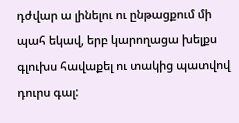դժվար ա լինելու ու ընթացքում մի պահ եկավ, երբ կարողացա խելքս գլուխս հավաքել ու տակից պատվով դուրս գալ: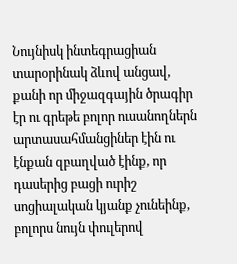Նույնիսկ ինտեգրացիան տարօրինակ ձևով անցավ, քանի որ միջազգային ծրագիր էր ու գրեթե բոլոր ուսանողներն արտասահմանցիներ էին ու էնքան զբաղված էինք, որ դասերից բացի ուրիշ սոցիալական կյանք չունեինք, բոլորս նույն փուլերով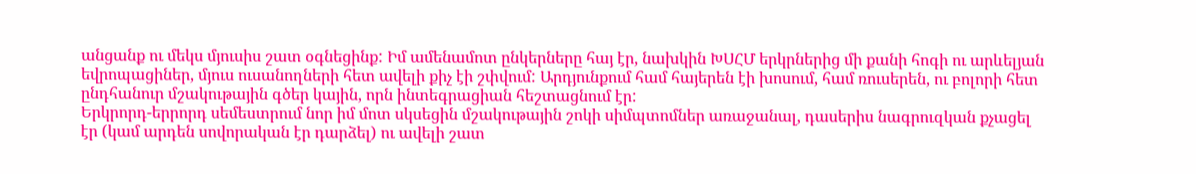անցանք ու մեկս մյուսիս շատ օգնեցինք: Իմ ամենամոտ ընկերները հայ էր, նախկին ԽՍՀՄ երկրներից մի քանի հոգի ու արևելյան եվրոպացիներ, մյուս ուսանողների հետ ավելի քիչ էի շփվում: Արդյունքում համ հայերեն էի խոսում, համ ռուսերեն, ու բոլորի հետ ընդհանուր մշակութային գծեր կային, որն ինտեգրացիան հեշտացնում էր:
Երկրորդ-երրորդ սեմեստրում նոր իմ մոտ սկսեցին մշակութային շոկի սիմպտոմներ առաջանալ, դասերիս նագրուզկան քչացել էր (կամ արդեն սովորական էր դարձել) ու ավելի շատ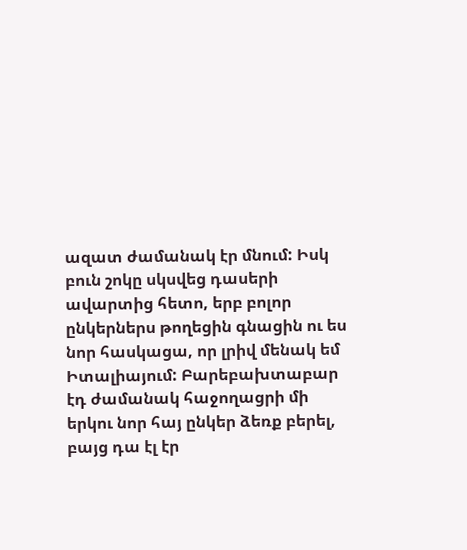ազատ ժամանակ էր մնում: Իսկ բուն շոկը սկսվեց դասերի ավարտից հետո, երբ բոլոր ընկերներս թողեցին գնացին ու ես նոր հասկացա, որ լրիվ մենակ եմ Իտալիայում: Բարեբախտաբար էդ ժամանակ հաջողացրի մի երկու նոր հայ ընկեր ձեռք բերել, բայց դա էլ էր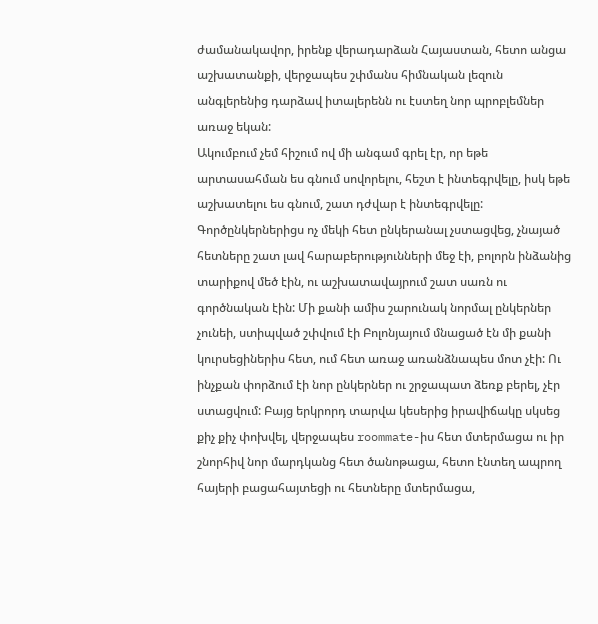ժամանակավոր, իրենք վերադարձան Հայաստան, հետո անցա աշխատանքի, վերջապես շփմանս հիմնական լեզուն անգլերենից դարձավ իտալերենն ու էստեղ նոր պրոբլեմներ առաջ եկան:
Ակումբում չեմ հիշում ով մի անգամ գրել էր, որ եթե արտասահման ես գնում սովորելու, հեշտ է ինտեգրվելը, իսկ եթե աշխատելու ես գնում, շատ դժվար է ինտեգրվելը: Գործընկերներիցս ոչ մեկի հետ ընկերանալ չստացվեց, չնայած հետները շատ լավ հարաբերությունների մեջ էի, բոլորն ինձանից տարիքով մեծ էին, ու աշխատավայրում շատ սառն ու գործնական էին: Մի քանի ամիս շարունակ նորմալ ընկերներ չունեի, ստիպված շփվում էի Բոլոնյայում մնացած էն մի քանի կուրսեցիներիս հետ, ում հետ առաջ առանձնապես մոտ չէի: Ու ինչքան փորձում էի նոր ընկերներ ու շրջապատ ձեռք բերել, չէր ստացվում: Բայց երկրորդ տարվա կեսերից իրավիճակը սկսեց քիչ քիչ փոխվել, վերջապես roommate-իս հետ մտերմացա ու իր շնորհիվ նոր մարդկանց հետ ծանոթացա, հետո էնտեղ ապրող հայերի բացահայտեցի ու հետները մտերմացա,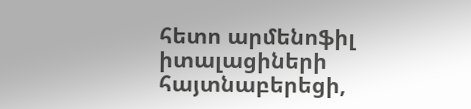հետո արմենոֆիլ իտալացիների հայտնաբերեցի,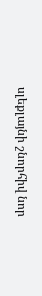սլեքլայնի շնորհիվ նոր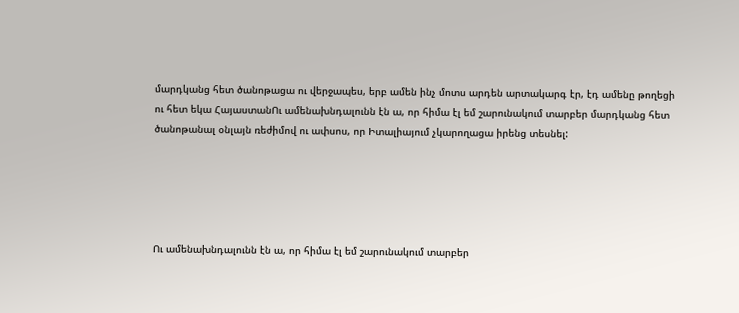մարդկանց հետ ծանոթացա ու վերջապես, երբ ամեն ինչ մոտս արդեն արտակարգ էր, էդ ամենը թողեցի ու հետ եկա ՀայաստանՈւ ամենախնդալունն էն ա, որ հիմա էլ եմ շարունակում տարբեր մարդկանց հետ ծանոթանալ օնլայն ռեժիմով ու ափսոս, որ Իտալիայում չկարողացա իրենց տեսնել:





Ու ամենախնդալունն էն ա, որ հիմա էլ եմ շարունակում տարբեր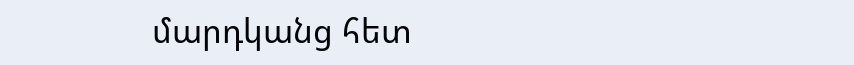մարդկանց հետ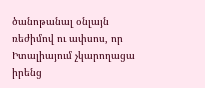ծանոթանալ օնլայն ռեժիմով ու ափսոս, որ Իտալիայում չկարողացա իրենց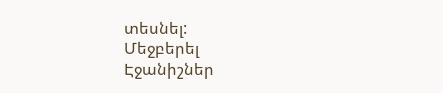տեսնել:
Մեջբերել
Էջանիշներ